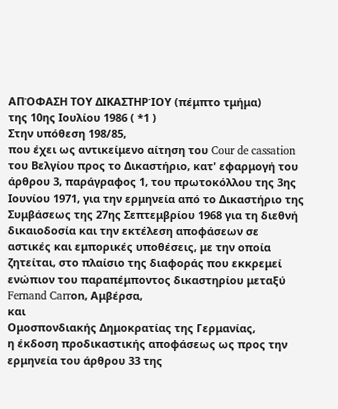ΑΠΌΦΑΣΗ ΤΟΥ ΔΙΚΑΣΤΗΡΊΟΥ (πέμπτο τμήμα)
της 10ης Ιουλίου 1986 ( *1 )
Στην υπόθεση 198/85,
που έχει ως αντικείμενο αίτηση του Cour de cassation του Βελγίου προς το Δικαστήριο, κατ' εφαρμογή του άρθρου 3, παράγραφος 1, του πρωτοκόλλου της 3ης Ιουνίου 1971, για την ερμηνεία από το Δικαστήριο της Συμβάσεως της 27ης Σεπτεμβρίου 1968 για τη διεθνή δικαιοδοσία και την εκτέλεση αποφάσεων σε αστικές και εμπορικές υποθέσεις, με την οποία ζητείται, στο πλαίσιο της διαφοράς που εκκρεμεί ενώπιον του παραπέμποντος δικαστηρίου μεταξύ
Fernand Carrοn, Αμβέρσα,
και
Ομοσπονδιακής Δημοκρατίας της Γερμανίας,
η έκδοση προδικαστικής αποφάσεως ως προς την ερμηνεία του άρθρου 33 της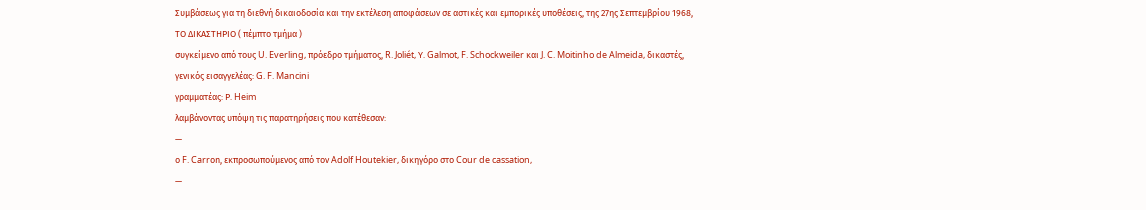Συμβάσεως για τη διεθνή δικαιοδοσία και την εκτέλεση αποφάσεων σε αστικές και εμπορικές υποθέσεις, της 27ης Σεπτεμβρίου 1968,
ΤΟ ΔΙΚΑΣΤΗΡΙΟ ( πέμπτο τμήμα )
συγκείμενο από τους U. Everling, πρόεδρο τμήματος, R. Joliét, Υ. Galmot, F. Schockweiler και J. C. Moitinho de Almeida, δικαστές,
γενικός εισαγγελέας: G. F. Mancini
γραμματέας: Ρ. Heim
λαμβάνοντας υπόψη τις παρατηρήσεις που κατέθεσαν:
—
ο F. Carrοn, εκπροσωπούμενος από τον Adolf Houtekier, δικηγόρο στο Cour de cassation,
—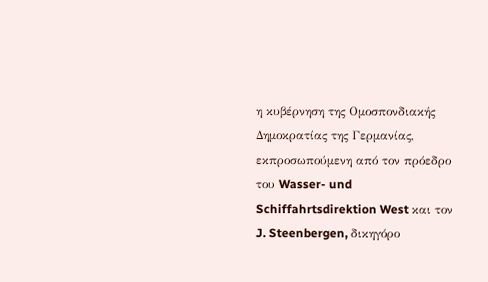η κυβέρνηση της Ομοσπονδιακής Δημοκρατίας της Γερμανίας, εκπροσωπούμενη από τον πρόεδρο του Wasser- und Schiffahrtsdirektion West και τον J. Steenbergen, δικηγόρο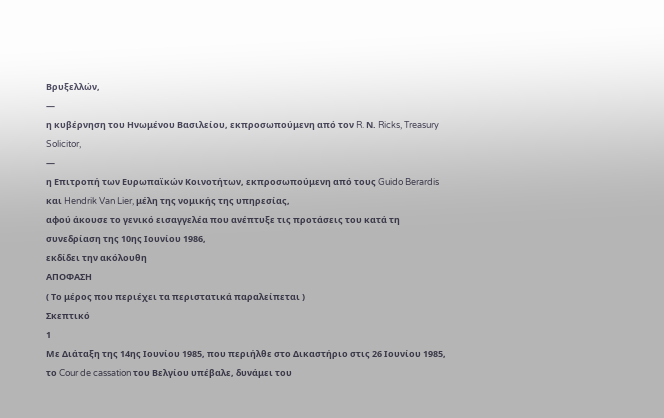Βρυξελλών,
—
η κυβέρνηση του Ηνωμένου Βασιλείου, εκπροσωπούμενη από τον R. Ν. Ricks, Treasury Solicitor,
—
η Επιτροπή των Ευρωπαϊκών Κοινοτήτων, εκπροσωπούμενη από τους Guido Berardis και Hendrik Van Lier, μέλη της νομικής της υπηρεσίας,
αφού άκουσε το γενικό εισαγγελέα που ανέπτυξε τις προτάσεις του κατά τη συνεδρίαση της 10ης Ιουνίου 1986,
εκδίδει την ακόλουθη
ΑΠΟΦΑΣΗ
( Το μέρος που περιέχει τα περιστατικά παραλείπεται )
Σκεπτικό
1
Με Διάταξη της 14ης Ιουνίου 1985, που περιήλθε στο Δικαστήριο στις 26 Ιουνίου 1985, το Cour de cassation του Βελγίου υπέβαλε, δυνάμει του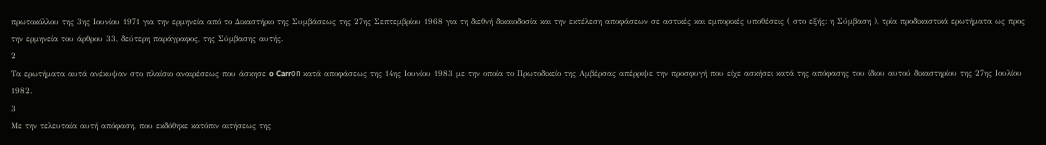πρωτοκόλλου της 3ης Ιουνίου 1971 για την ερμηνεία από το Δικαστήριο της Συμβάσεως της 27ης Σεπτεμβρίου 1968 για τη διεθνή δικαιοδοσία και την εκτέλεση αποφάσεων σε αστικές και εμπορικές υποθέσεις ( στο εξής: η Σύμβαση ), τρία προδικαστικά ερωτήματα ως προς την ερμηνεία του άρθρου 33, δεύτερη παράγραφος, της Σύμβασης αυτής.
2
Τα ερωτήματα αυτά ανέκυψαν στο πλαίσιο αναιρέσεως που άσκησε o Carrоn κατά αποφάσεως της 14ης Ιουνίου 1983 με την οποία το Πρωτοδικείο της Αμβέρσας απέρριψε την προσφυγή που είχε ασκήσει κατά της απόφασης του ίδιου αυτού δικαστηρίου της 27ης Ιουλίου 1982.
3
Με την τελευταία αυτή απόφαση, που εκδόθηκε κατόπιν αιτήσεως της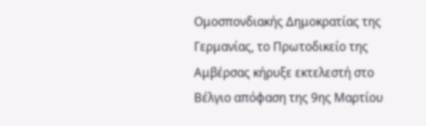Ομοσπονδιακής Δημοκρατίας της Γερμανίας, το Πρωτοδικείο της Αμβέρσας κήρυξε εκτελεστή στο Βέλγιο απόφαση της 9ης Μαρτίου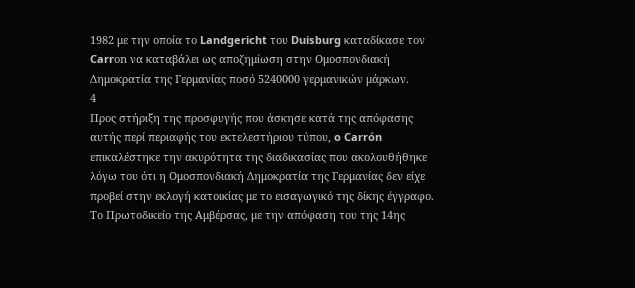1982 με την οποία το Landgericht του Duisburg καταδίκασε τον Carrοn να καταβάλει ως αποζημίωση στην Ομοσπονδιακή Δημοκρατία της Γερμανίας ποσό 5240000 γερμανικών μάρκων.
4
Προς στήριξη της προσφυγής που άσκησε κατά της απόφασης αυτής περί περιαφής του εκτελεστήριου τύπου, o Carrón επικαλέστηκε την ακυρότητα της διαδικασίας που ακολουθήθηκε λόγω του ότι η Ομοσπονδιακή Δημοκρατία της Γερμανίας δεν είχε προβεί στην εκλογή κατοικίας με το εισαγωγικό της δίκης έγγραφο. Το Πρωτοδικείο της Αμβέρσας, με την απόφαση του της 14ης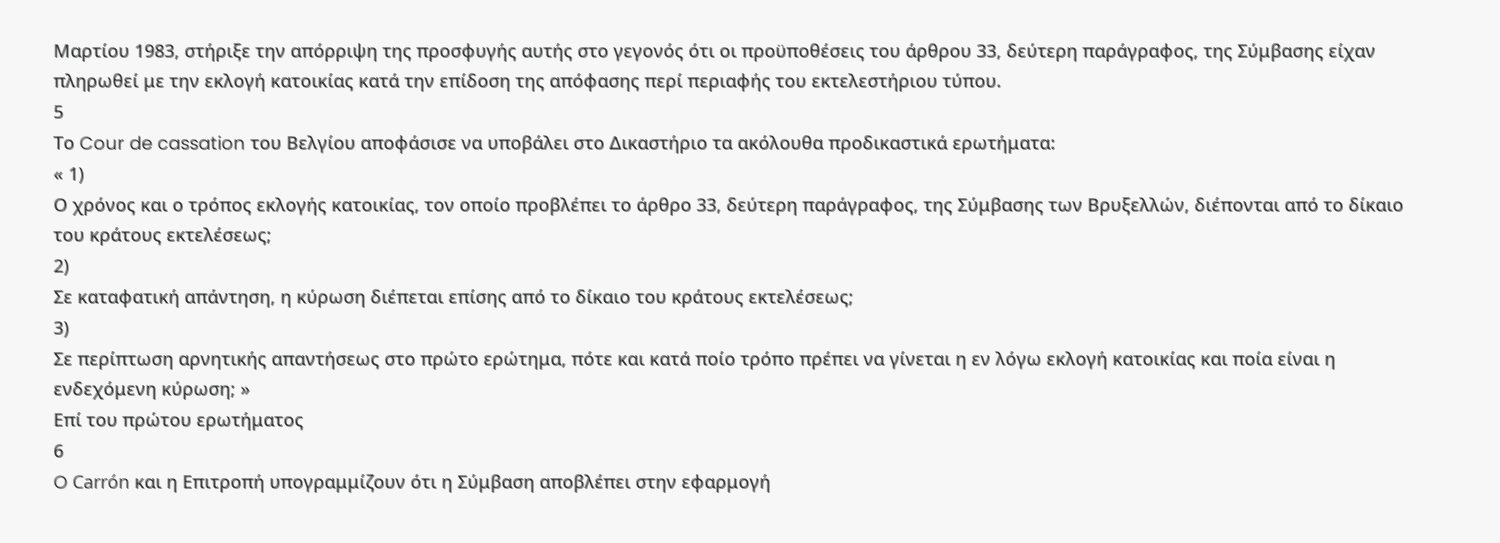Μαρτίου 1983, στήριξε την απόρριψη της προσφυγής αυτής στο γεγονός ότι οι προϋποθέσεις του άρθρου 33, δεύτερη παράγραφος, της Σύμβασης είχαν πληρωθεί με την εκλογή κατοικίας κατά την επίδοση της απόφασης περί περιαφής του εκτελεστήριου τύπου.
5
Το Cour de cassation του Βελγίου αποφάσισε να υποβάλει στο Δικαστήριο τα ακόλουθα προδικαστικά ερωτήματα:
« 1)
Ο χρόνος και ο τρόπος εκλογής κατοικίας, τον οποίο προβλέπει το άρθρο 33, δεύτερη παράγραφος, της Σύμβασης των Βρυξελλών, διέπονται από το δίκαιο του κράτους εκτελέσεως;
2)
Σε καταφατική απάντηση, η κύρωση διέπεται επίσης από το δίκαιο του κράτους εκτελέσεως;
3)
Σε περίπτωση αρνητικής απαντήσεως στο πρώτο ερώτημα, πότε και κατά ποίο τρόπο πρέπει να γίνεται η εν λόγω εκλογή κατοικίας και ποία είναι η ενδεχόμενη κύρωση; »
Επί του πρώτου ερωτήματος
6
O Carrón και η Επιτροπή υπογραμμίζουν ότι η Σύμβαση αποβλέπει στην εφαρμογή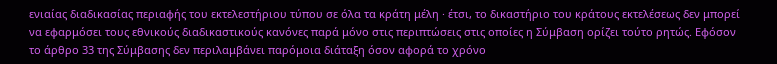ενιαίας διαδικασίας περιαφής του εκτελεστήριου τύπου σε όλα τα κράτη μέλη · έτσι, το δικαστήριο του κράτους εκτελέσεως δεν μπορεί να εφαρμόσει τους εθνικούς διαδικαστικούς κανόνες παρά μόνο στις περιπτώσεις στις οποίες η Σύμβαση ορίζει τούτο ρητώς. Εφόσον το άρθρο 33 της Σύμβασης δεν περιλαμβάνει παρόμοια διάταξη όσον αφορά το χρόνο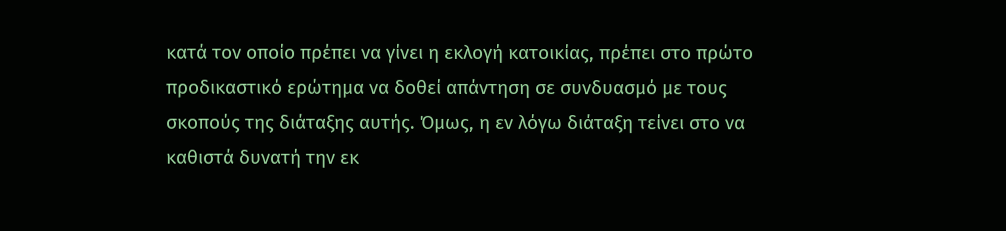κατά τον οποίο πρέπει να γίνει η εκλογή κατοικίας, πρέπει στο πρώτο προδικαστικό ερώτημα να δοθεί απάντηση σε συνδυασμό με τους σκοπούς της διάταξης αυτής. Όμως, η εν λόγω διάταξη τείνει στο να καθιστά δυνατή την εκ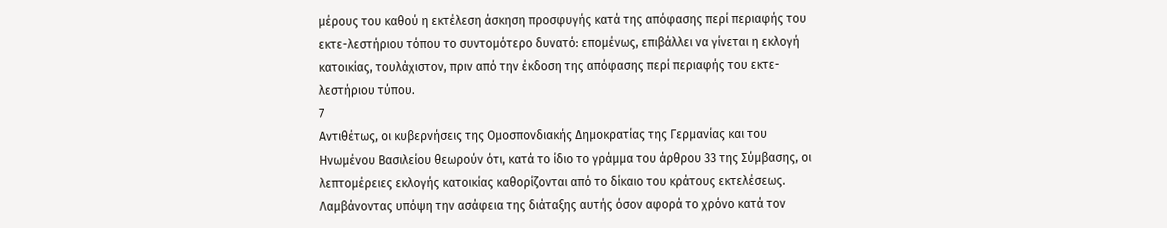μέρους του καθού η εκτέλεση άσκηση προσφυγής κατά της απόφασης περί περιαφής του εκτε-λεστήριου τόπου το συντομότερο δυνατό: επομένως, επιβάλλει να γίνεται η εκλογή κατοικίας, τουλάχιστον, πριν από την έκδοση της απόφασης περί περιαφής του εκτε-λεστήριου τύπου.
7
Αντιθέτως, οι κυβερνήσεις της Ομοσπονδιακής Δημοκρατίας της Γερμανίας και του Ηνωμένου Βασιλείου θεωρούν ότι, κατά το ίδιο το γράμμα του άρθρου 33 της Σύμβασης, οι λεπτομέρειες εκλογής κατοικίας καθορίζονται από το δίκαιο του κράτους εκτελέσεως. Λαμβάνοντας υπόψη την ασάφεια της διάταξης αυτής όσον αφορά το χρόνο κατά τον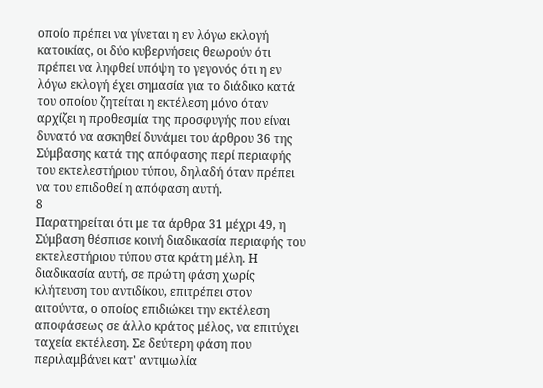οποίο πρέπει να γίνεται η εν λόγω εκλογή κατοικίας, οι δύο κυβερνήσεις θεωρούν ότι πρέπει να ληφθεί υπόψη το γεγονός ότι η εν λόγω εκλογή έχει σημασία για το διάδικο κατά του οποίου ζητείται η εκτέλεση μόνο όταν αρχίζει η προθεσμία της προσφυγής που είναι δυνατό να ασκηθεί δυνάμει του άρθρου 36 της Σύμβασης κατά της απόφασης περί περιαφής του εκτελεστήριου τύπου, δηλαδή όταν πρέπει να του επιδοθεί η απόφαση αυτή.
8
Παρατηρείται ότι με τα άρθρα 31 μέχρι 49, η Σύμβαση θέσπισε κοινή διαδικασία περιαφής του εκτελεστήριου τύπου στα κράτη μέλη. Η διαδικασία αυτή, σε πρώτη φάση χωρίς κλήτευση του αντιδίκου, επιτρέπει στον αιτούντα, ο οποίος επιδιώκει την εκτέλεση αποφάσεως σε άλλο κράτος μέλος, να επιτύχει ταχεία εκτέλεση. Σε δεύτερη φάση που περιλαμβάνει κατ' αντιμωλία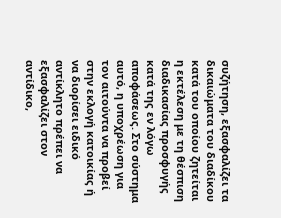συζήτηση, εξασφαλίζει τα δικαιώματα του διαδίκου κατά του οποίου ζητείται η εκτέλεση με τη θέσπιση διαδικασίας προσφυγής κατά της εν λόγω αποφάσεως. Στο σύστημα αυτό, η υποχρέωση για τον αιτούντα να προβεί στην εκλογή κατοικίας ή να διορίσει ειδικό αντίκλητο πρέπει να εξασφαλίζει στον αντίδικο,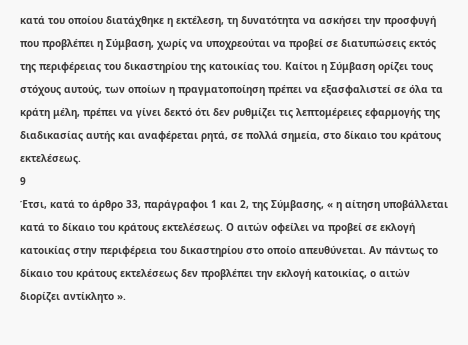κατά του οποίου διατάχθηκε η εκτέλεση, τη δυνατότητα να ασκήσει την προσφυγή που προβλέπει η Σύμβαση, χωρίς να υποχρεούται να προβεί σε διατυπώσεις εκτός της περιφέρειας του δικαστηρίου της κατοικίας του. Καίτοι η Σύμβαση ορίζει τους στόχους αυτούς, των οποίων η πραγματοποίηση πρέπει να εξασφαλιστεί σε όλα τα κράτη μέλη, πρέπει να γίνει δεκτό ότι δεν ρυθμίζει τις λεπτομέρειες εφαρμογής της διαδικασίας αυτής και αναφέρεται ρητά, σε πολλά σημεία, στο δίκαιο του κράτους εκτελέσεως.
9
Έτσι, κατά το άρθρο 33, παράγραφοι 1 και 2, της Σύμβασης, « η αίτηση υποβάλλεται κατά το δίκαιο του κράτους εκτελέσεως. Ο αιτών οφείλει να προβεί σε εκλογή κατοικίας στην περιφέρεια του δικαστηρίου στο οποίο απευθύνεται. Αν πάντως το δίκαιο του κράτους εκτελέσεως δεν προβλέπει την εκλογή κατοικίας, ο αιτών διορίζει αντίκλητο ».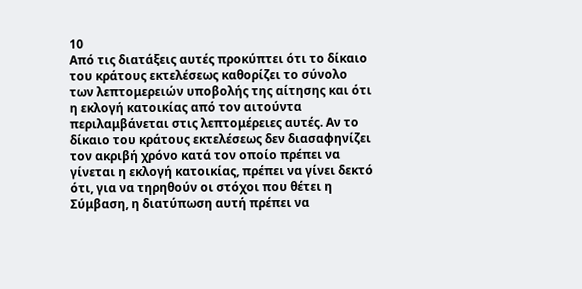10
Από τις διατάξεις αυτές προκύπτει ότι το δίκαιο του κράτους εκτελέσεως καθορίζει το σύνολο των λεπτομερειών υποβολής της αίτησης και ότι η εκλογή κατοικίας από τον αιτούντα περιλαμβάνεται στις λεπτομέρειες αυτές. Αν το δίκαιο του κράτους εκτελέσεως δεν διασαφηνίζει τον ακριβή χρόνο κατά τον οποίο πρέπει να γίνεται η εκλογή κατοικίας, πρέπει να γίνει δεκτό ότι, για να τηρηθούν οι στόχοι που θέτει η Σύμβαση, η διατύπωση αυτή πρέπει να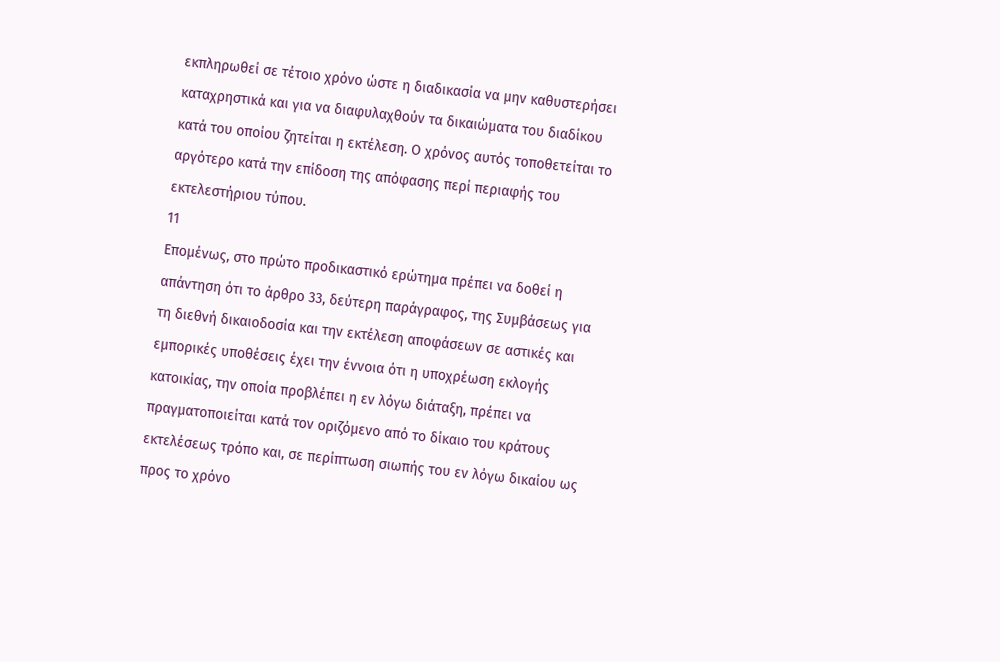εκπληρωθεί σε τέτοιο χρόνο ώστε η διαδικασία να μην καθυστερήσει καταχρηστικά και για να διαφυλαχθούν τα δικαιώματα του διαδίκου κατά του οποίου ζητείται η εκτέλεση. Ο χρόνος αυτός τοποθετείται το αργότερο κατά την επίδοση της απόφασης περί περιαφής του εκτελεστήριου τύπου.
11
Επομένως, στο πρώτο προδικαστικό ερώτημα πρέπει να δοθεί η απάντηση ότι το άρθρο 33, δεύτερη παράγραφος, της Συμβάσεως για τη διεθνή δικαιοδοσία και την εκτέλεση αποφάσεων σε αστικές και εμπορικές υποθέσεις έχει την έννοια ότι η υποχρέωση εκλογής κατοικίας, την οποία προβλέπει η εν λόγω διάταξη, πρέπει να πραγματοποιείται κατά τον οριζόμενο από το δίκαιο του κράτους εκτελέσεως τρόπο και, σε περίπτωση σιωπής του εν λόγω δικαίου ως προς το χρόνο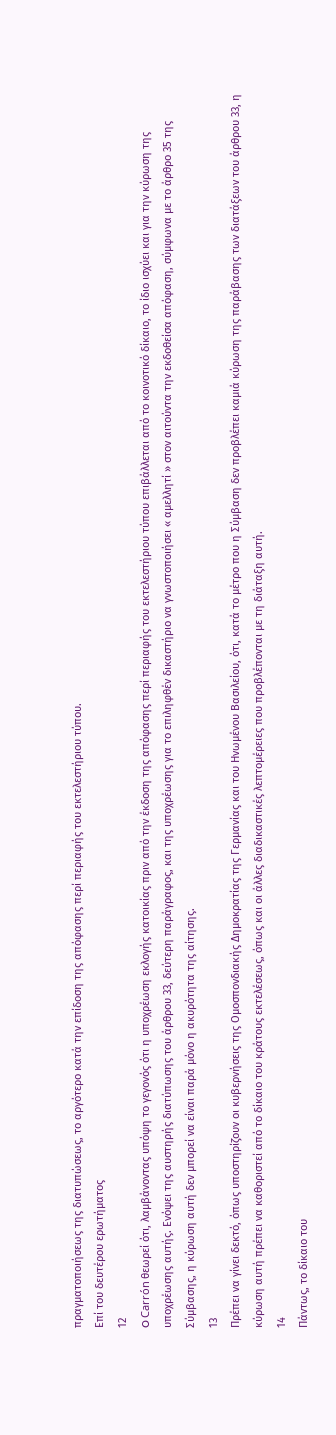πραγματοποιήσεως της διατυπώσεως, το αργότερο κατά την επίδοση της απόφασης περί περιαφής του εκτελεστήριου τύπου.
Επί του δευτέρου ερωτήματος
12
O Carrón θεωρεί ότι, λαμβάνοντας υπόψη το γεγονός ότι η υποχρέωση εκλογής κατοικίας πριν από την έκδοση της απόφασης περί περιαφής του εκτελεστήριου τύπου επιβάλλεται από το κοινοτικό δίκαιο, το ίδιο ισχύει και για την κύρωση της υποχρέωσης αυτής. Ενόψει της αυστηρής διατύπωσης του άρθρου 33, δεύτερη παράγραφος, και της υποχρέωσης για το επιληφθέν δικαστήριο να γνωστοποιήσει « αμελλητί » στον αιτούντα την εκδοθείσα απόφαση, σύμφωνα με το άρθρο 35 της Σύμβασης, η κύρωση αυτή δεν μπορεί να είναι παρά μόνο η ακυρότητα της αίτησης.
13
Πρέπει να γίνει δεκτό, όπως υποστηρίζουν οι κυβερνήσεις της Ομοσπονδιακής Δημοκρατίας της Γερμανίας και του Ηνωμένου Βασιλείου, ότι, κατά το μέτρο που η Σύμβαση δεν προβλέπει καμιά κύρωση της παράβασης των διατάξεων του άρθρου 33, η κύρωση αυτή πρέπει να καθοριστεί από το δίκαιο του κράτους εκτελέσεως, όπως και οι άλλες διαδικαστικές λεπτομέρειες που προβλέπονται με τη διάταξη αυτή.
14
Πάντως, το δίκαιο του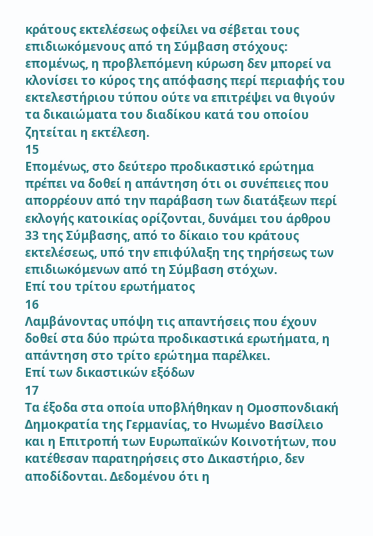κράτους εκτελέσεως οφείλει να σέβεται τους επιδιωκόμενους από τη Σύμβαση στόχους: επομένως, η προβλεπόμενη κύρωση δεν μπορεί να κλονίσει το κύρος της απόφασης περί περιαφής του εκτελεστήριου τύπου ούτε να επιτρέψει να θιγούν τα δικαιώματα του διαδίκου κατά του οποίου ζητείται η εκτέλεση.
15
Επομένως, στο δεύτερο προδικαστικό ερώτημα πρέπει να δοθεί η απάντηση ότι οι συνέπειες που απορρέουν από την παράβαση των διατάξεων περί εκλογής κατοικίας ορίζονται, δυνάμει του άρθρου 33 της Σύμβασης, από το δίκαιο του κράτους εκτελέσεως, υπό την επιφύλαξη της τηρήσεως των επιδιωκόμενων από τη Σύμβαση στόχων.
Επί του τρίτου ερωτήματος
16
Λαμβάνοντας υπόψη τις απαντήσεις που έχουν δοθεί στα δύο πρώτα προδικαστικά ερωτήματα, η απάντηση στο τρίτο ερώτημα παρέλκει.
Επί των δικαστικών εξόδων
17
Τα έξοδα στα οποία υποβλήθηκαν η Ομοσπονδιακή Δημοκρατία της Γερμανίας, το Ηνωμένο Βασίλειο και η Επιτροπή των Ευρωπαϊκών Κοινοτήτων, που κατέθεσαν παρατηρήσεις στο Δικαστήριο, δεν αποδίδονται. Δεδομένου ότι η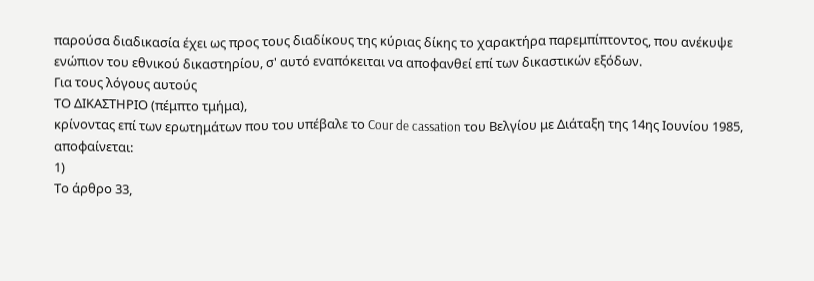παρούσα διαδικασία έχει ως προς τους διαδίκους της κύριας δίκης το χαρακτήρα παρεμπίπτοντος, που ανέκυψε ενώπιον του εθνικού δικαστηρίου, σ' αυτό εναπόκειται να αποφανθεί επί των δικαστικών εξόδων.
Για τους λόγους αυτούς
ΤΟ ΔΙΚΑΣΤΗΡΙΟ (πέμπτο τμήμα),
κρίνοντας επί των ερωτημάτων που του υπέβαλε το Cour de cassation του Βελγίου με Διάταξη της 14ης Ιουνίου 1985, αποφαίνεται:
1)
Το άρθρο 33,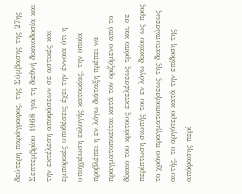δεύτερη παράγραφος, της Σύμβασης της 27ης Σεπτεμβρίου 1968 για τη διεθνή δικαιοδοσία και την εκτέλεση αποφάσεων σε αστικές και εμπορικές υποθέσεις έχει την έννοια ότι η υποχρέωση εκλογής κατοικίας, την οποία προβλέπει η εν λόγω διάταξη πρέπει να πραγματοποιείται κατά τον οριζόμενο από το δίκαιο του κράτους εκτελέσεως τρόπο και, σε περίπτωση σιωπής του εν λόγω δικαίου ως προς το χρόνο πραγματοποιήσεως της διατυπώσεως αυτής, το αργότερο κατά την επίδοση της απόφασης περί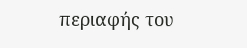περιαφής του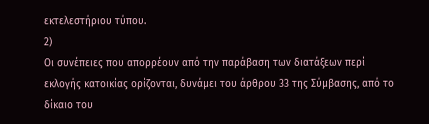εκτελεστήριου τύπου.
2)
Οι συνέπειες που απορρέουν από την παράβαση των διατάξεων περί εκλογής κατοικίας ορίζονται, δυνάμει του άρθρου 33 της Σύμβασης, από το δίκαιο του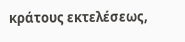κράτους εκτελέσεως,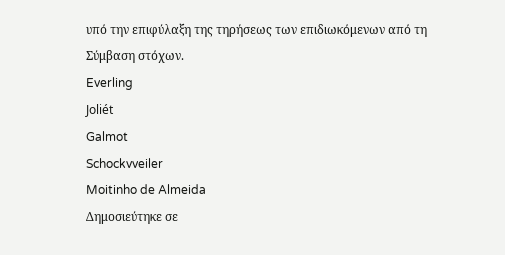υπό την επιφύλαξη της τηρήσεως των επιδιωκόμενων από τη Σύμβαση στόχων.
Everling
Joliét
Galmot
Schockvveiler
Moitinho de Almeida
Δημοσιεύτηκε σε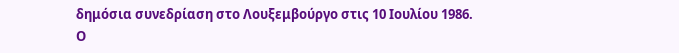δημόσια συνεδρίαση στο Λουξεμβούργο στις 10 Ιουλίου 1986.
Ο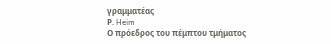γραμματέας
Ρ. Heim
Ο πρόεδρος του πέμπτου τμήματος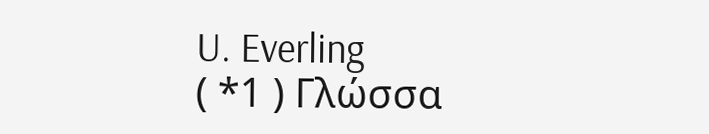U. Everling
( *1 ) Γλώσσα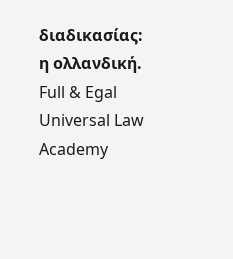διαδικασίας: η ολλανδική.
Full & Egal Universal Law Academy